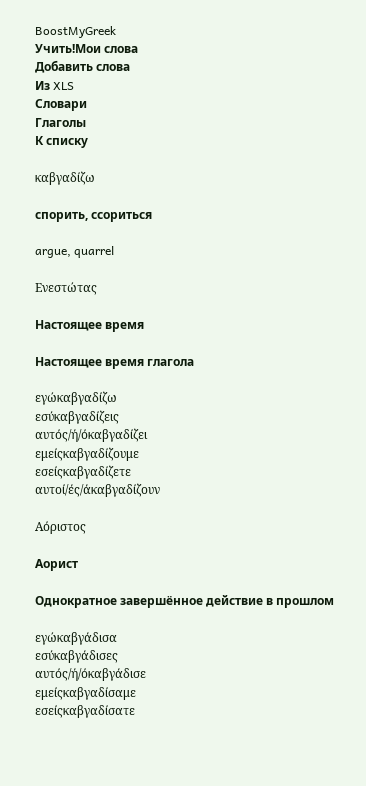BoostMyGreek
Учить!Мои слова
Добавить слова
Из XLS
Словари
Глаголы
К списку

καβγαδίζω

спорить, ссориться

argue, quarrel

Ενεστώτας

Настоящее время

Настоящее время глагола

εγώκαβγαδίζω
εσύκαβγαδίζεις
αυτός/ή/όκαβγαδίζει
εμείςκαβγαδίζουμε
εσείςκαβγαδίζετε
αυτοί/ές/άκαβγαδίζουν

Αόριστος

Аорист

Однократное завершённое действие в прошлом

εγώκαβγάδισα
εσύκαβγάδισες
αυτός/ή/όκαβγάδισε
εμείςκαβγαδίσαμε
εσείςκαβγαδίσατε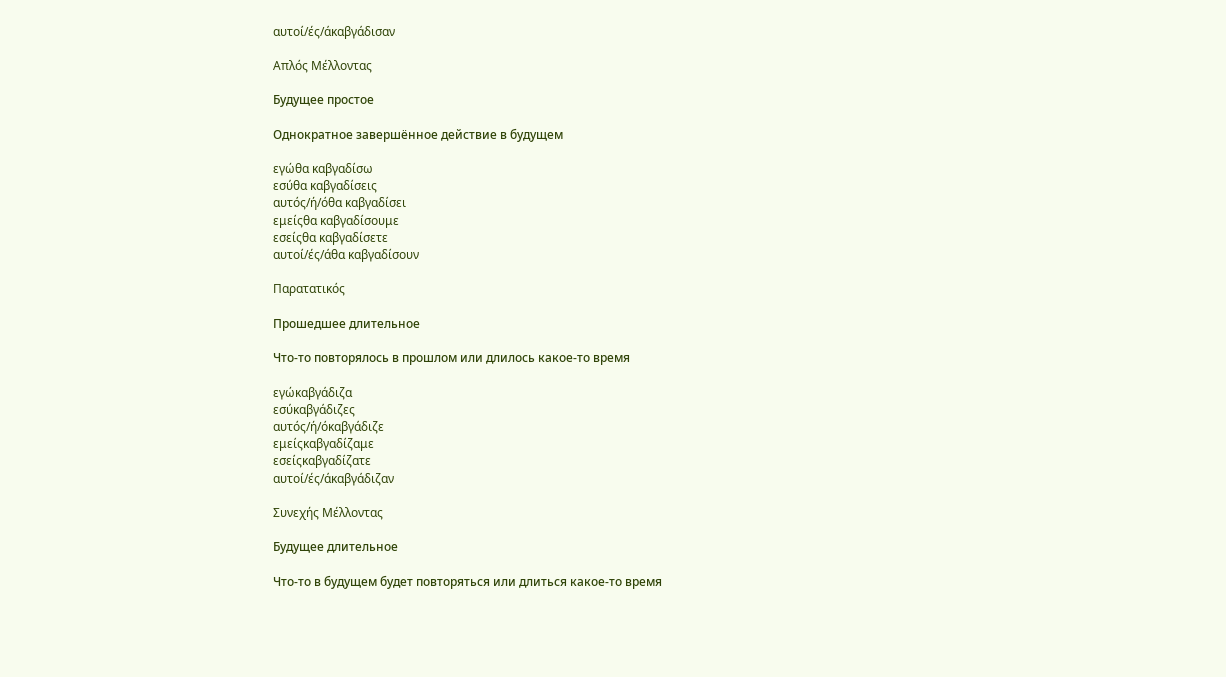αυτοί/ές/άκαβγάδισαν

Απλός Μέλλοντας

Будущее простое

Однократное завершённое действие в будущем

εγώθα καβγαδίσω
εσύθα καβγαδίσεις
αυτός/ή/όθα καβγαδίσει
εμείςθα καβγαδίσουμε
εσείςθα καβγαδίσετε
αυτοί/ές/άθα καβγαδίσουν

Παρατατικός

Прошедшее длительное

Что-то повторялось в прошлом или длилось какое-то время

εγώκαβγάδιζα
εσύκαβγάδιζες
αυτός/ή/όκαβγάδιζε
εμείςκαβγαδίζαμε
εσείςκαβγαδίζατε
αυτοί/ές/άκαβγάδιζαν

Συνεχής Μέλλοντας

Будущее длительное

Что-то в будущем будет повторяться или длиться какое-то время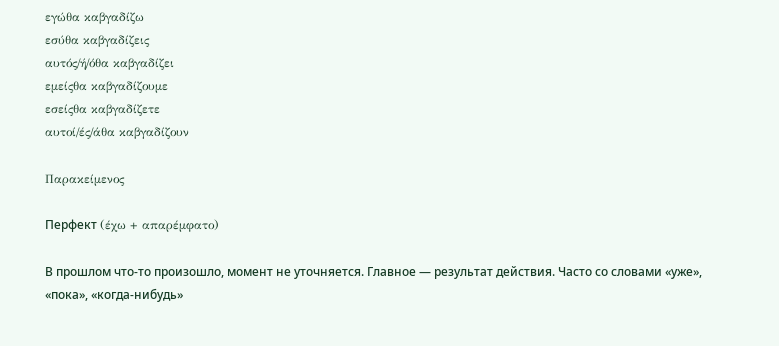εγώθα καβγαδίζω
εσύθα καβγαδίζεις
αυτός/ή/όθα καβγαδίζει
εμείςθα καβγαδίζουμε
εσείςθα καβγαδίζετε
αυτοί/ές/άθα καβγαδίζουν

Παρακείμενος

Перфект (έχω + απαρέμφατο)

В прошлом что-то произошло, момент не уточняется. Главное — результат действия. Часто со словами «уже», «пока», «когда-нибудь»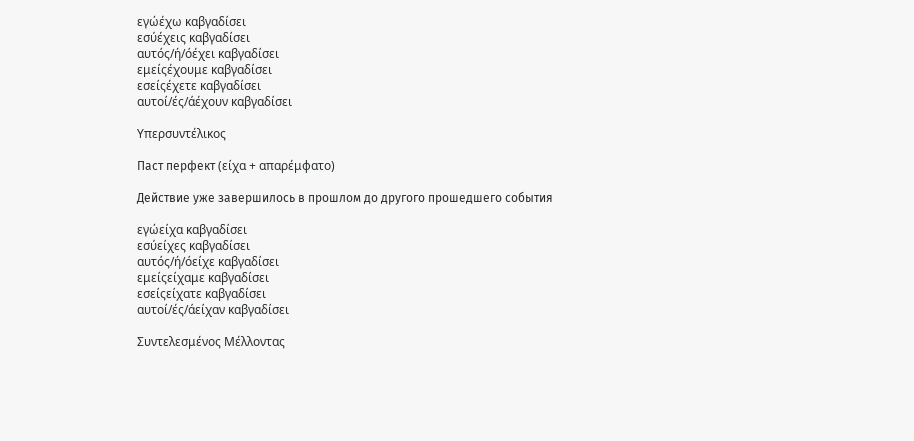εγώέχω καβγαδίσει
εσύέχεις καβγαδίσει
αυτός/ή/όέχει καβγαδίσει
εμείςέχουμε καβγαδίσει
εσείςέχετε καβγαδίσει
αυτοί/ές/άέχουν καβγαδίσει

Υπερσυντέλικος

Паст перфект (είχα + απαρέμφατο)

Действие уже завершилось в прошлом до другого прошедшего события

εγώείχα καβγαδίσει
εσύείχες καβγαδίσει
αυτός/ή/όείχε καβγαδίσει
εμείςείχαμε καβγαδίσει
εσείςείχατε καβγαδίσει
αυτοί/ές/άείχαν καβγαδίσει

Συντελεσμένος Μέλλοντας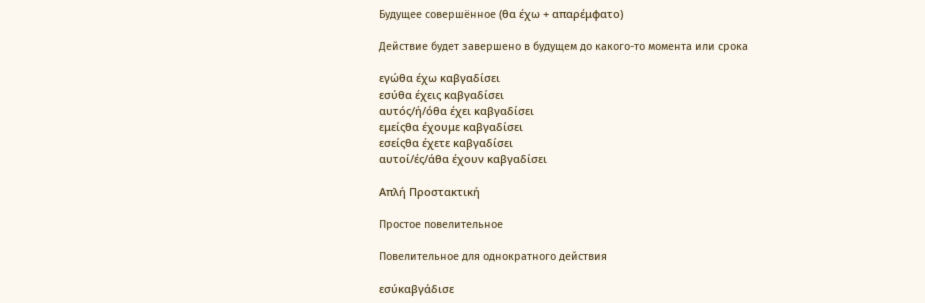Будущее совершённое (θα έχω + απαρέμφατο)

Действие будет завершено в будущем до какого-то момента или срока

εγώθα έχω καβγαδίσει
εσύθα έχεις καβγαδίσει
αυτός/ή/όθα έχει καβγαδίσει
εμείςθα έχουμε καβγαδίσει
εσείςθα έχετε καβγαδίσει
αυτοί/ές/άθα έχουν καβγαδίσει

Απλή Προστακτική

Простое повелительное

Повелительное для однократного действия

εσύκαβγάδισε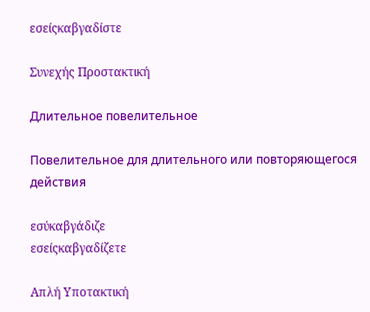εσείςκαβγαδίστε

Συνεχής Προστακτική

Длительное повелительное

Повелительное для длительного или повторяющегося действия

εσύκαβγάδιζε
εσείςκαβγαδίζετε

Απλή Υποτακτική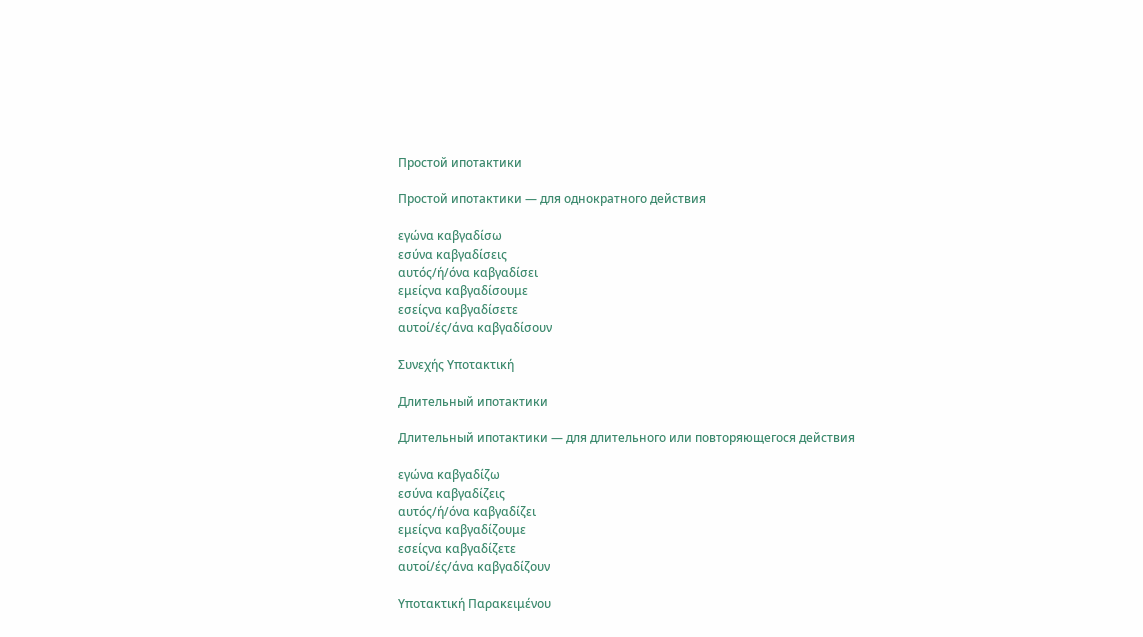Простой ипотактики

Простой ипотактики — для однократного действия

εγώνα καβγαδίσω
εσύνα καβγαδίσεις
αυτός/ή/όνα καβγαδίσει
εμείςνα καβγαδίσουμε
εσείςνα καβγαδίσετε
αυτοί/ές/άνα καβγαδίσουν

Συνεχής Υποτακτική

Длительный ипотактики

Длительный ипотактики — для длительного или повторяющегося действия

εγώνα καβγαδίζω
εσύνα καβγαδίζεις
αυτός/ή/όνα καβγαδίζει
εμείςνα καβγαδίζουμε
εσείςνα καβγαδίζετε
αυτοί/ές/άνα καβγαδίζουν

Υποτακτική Παρακειμένου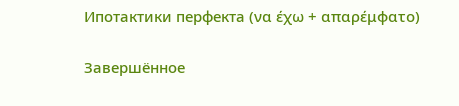Ипотактики перфекта (να έχω + απαρέμφατο)

Завершённое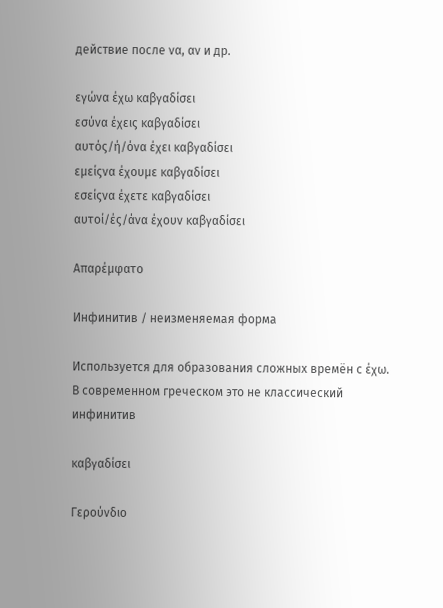действие после να, αν и др.

εγώνα έχω καβγαδίσει
εσύνα έχεις καβγαδίσει
αυτός/ή/όνα έχει καβγαδίσει
εμείςνα έχουμε καβγαδίσει
εσείςνα έχετε καβγαδίσει
αυτοί/ές/άνα έχουν καβγαδίσει

Απαρέμφατο

Инфинитив / неизменяемая форма

Используется для образования сложных времён с έχω. В современном греческом это не классический инфинитив

καβγαδίσει

Γερούνδιο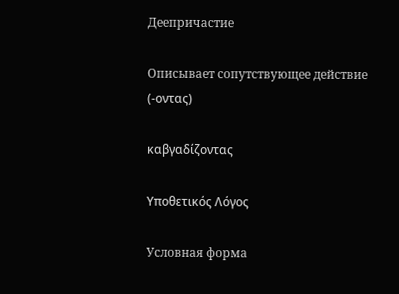Деепричастие

Описывает сопутствующее действие (-οντας)

καβγαδίζοντας

Υποθετικός Λόγος

Условная форма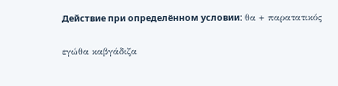Действие при определённом условии: θα + παρατατικός

εγώθα καβγάδιζα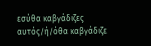εσύθα καβγάδιζες
αυτός/ή/όθα καβγάδιζε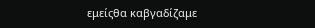εμείςθα καβγαδίζαμε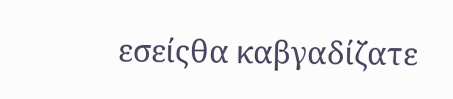εσείςθα καβγαδίζατε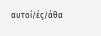αυτοί/ές/άθα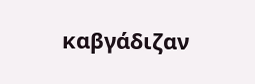καβγάδιζαν